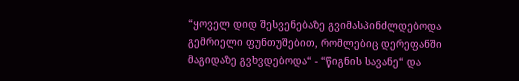“ყოველ დიდ შესვენებაზე გვიმასპინძლდებოდა გემრიელი ფუნთუშებით, რომლებიც დერეფანში მაგიდაზე გვხვდებოდა“ - “წიგნის სავანე“ და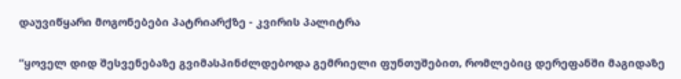დაუვიწყარი მოგონებები პატრიარქზე - კვირის პალიტრა

“ყოველ დიდ შესვენებაზე გვიმასპინძლდებოდა გემრიელი ფუნთუშებით, რომლებიც დერეფანში მაგიდაზე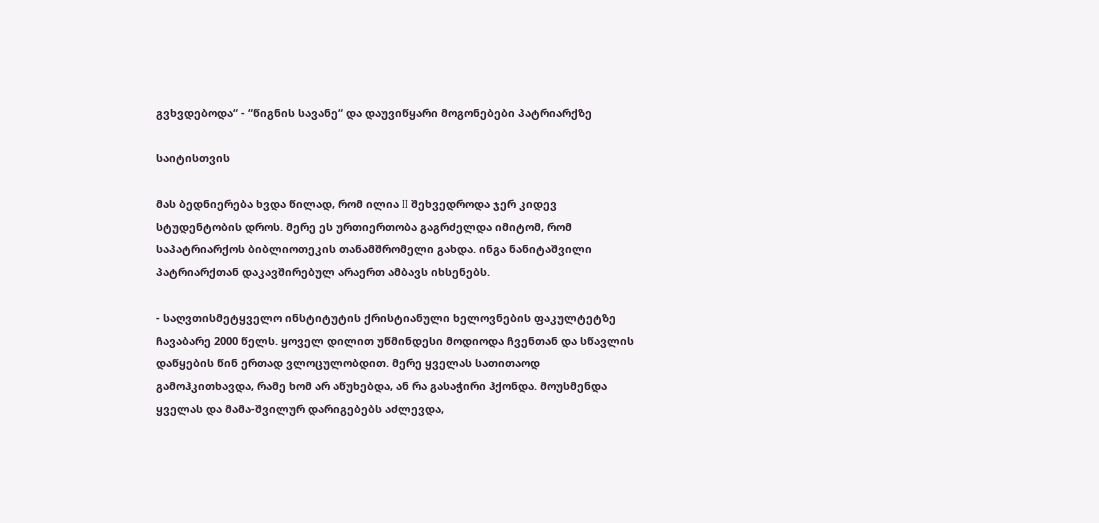გვხვდებოდა“ - “წიგნის სავანე“ და დაუვიწყარი მოგონებები პატრიარქზე

საიტისთვის

მას ბედნიერება ხვდა წილად, რომ ილია II შეხვედროდა ჯერ კიდევ სტუდენტობის დროს. მერე ეს ურთიერთობა გაგრძელდა იმიტომ, რომ საპატრიარქოს ბიბლიოთეკის თანამშრომელი გახდა. ინგა ნანიტაშვილი პატრიარქთან დაკავშირებულ არაერთ ამბავს იხსენებს.

- საღვთისმეტყველო ინსტიტუტის ქრისტიანული ხელოვნების ფაკულტეტზე ჩავაბარე 2000 წელს. ყოველ დილით უწმინდესი მოდიოდა ჩვენთან და სწავლის დაწყების წინ ერთად ვლოცულობდით. მერე ყველას სათითაოდ გამოჰკითხავდა, რამე ხომ არ აწუხებდა, ან რა გასაჭირი ჰქონდა. მოუსმენდა ყველას და მამა-შვილურ დარიგებებს აძლევდა,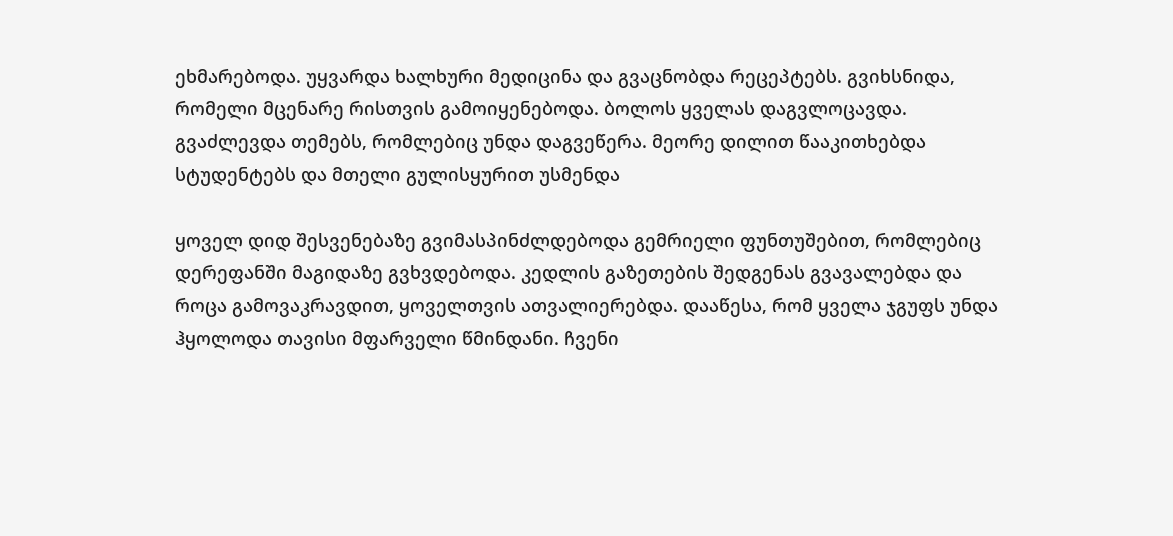ეხმარებოდა. უყვარდა ხალხური მედიცინა და გვაცნობდა რეცეპტებს. გვიხსნიდა, რომელი მცენარე რისთვის გამოიყენებოდა. ბოლოს ყველას დაგვლოცავდა. გვაძლევდა თემებს, რომლებიც უნდა დაგვეწერა. მეორე დილით წააკითხებდა სტუდენტებს და მთელი გულისყურით უსმენდა

ყოველ დიდ შესვენებაზე გვიმასპინძლდებოდა გემრიელი ფუნთუშებით, რომლებიც დერეფანში მაგიდაზე გვხვდებოდა. კედლის გაზეთების შედგენას გვავალებდა და როცა გამოვაკრავდით, ყოველთვის ათვალიერებდა. დააწესა, რომ ყველა ჯგუფს უნდა ჰყოლოდა თავისი მფარველი წმინდანი. ჩვენი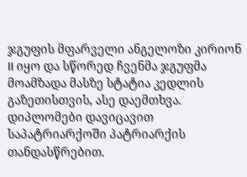ჯგუფის მფარველი ანგელოზი კირიონ II იყო და სწორედ ჩვენმა ჯგუფმა მოამზადა მასზე სტატია კედლის გაზეთისთვის, ასე დაემთხვა. დიპლომები დავიცავით საპატრიარქოში პატრიარქის თანდასწრებით.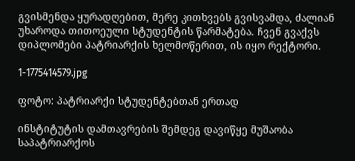გვისმენდა ყურადღებით, მერე კითხვებს გვისვამდა, ძალიან უხაროდა თითოეული სტუდენტის წარმატება. ჩვენ გვაქვს დიპლომები პატრიარქის ხელმოწერით, ის იყო რექტორი.

1-1775414579.jpg

ფოტო: პატრიარქი სტუდენტებთან ერთად

ინსტიტუტის დამთავრების შემდეგ დავიწყე მუშაობა საპატრიარქოს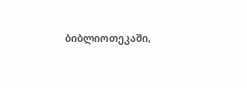ბიბლიოთეკაში,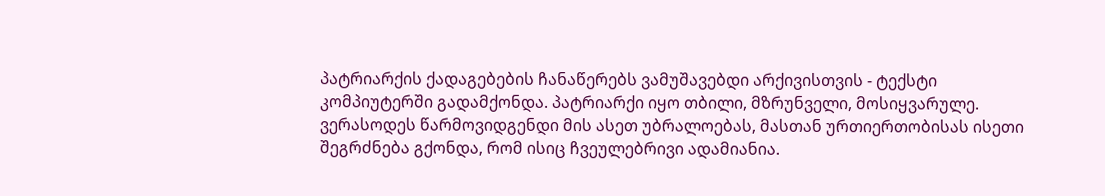პატრიარქის ქადაგებების ჩანაწერებს ვამუშავებდი არქივისთვის - ტექსტი კომპიუტერში გადამქონდა. პატრიარქი იყო თბილი, მზრუნველი, მოსიყვარულე. ვერასოდეს წარმოვიდგენდი მის ასეთ უბრალოებას, მასთან ურთიერთობისას ისეთი შეგრძნება გქონდა, რომ ისიც ჩვეულებრივი ადამიანია.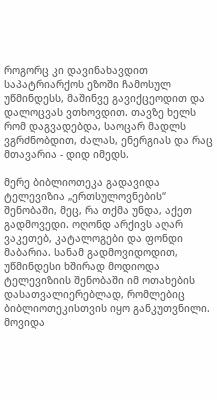როგორც კი დავინახავდით საპატრიარქოს ეზოში ჩამოსულ უწმინდესს, მაშინვე გავიქცეოდით და დალოცვას ვთხოვდით. თავზე ხელს რომ დაგვადებდა, საოცარ მადლს ვგრძნობდით, ძალას, ენერგიას და რაც მთავარია - დიდ იმედს.

მერე ბიბლიოთეკა გადავიდა ტელევიზია „ერთსულოვნების“ შენობაში, მეც, რა თქმა უნდა, აქეთ გადმოვედი. ოღონდ არქივს აღარ ვაკეთებ, კატალოგები და ფონდი მაბარია. სანამ გადმოვიდოდით, უწმინდესი ხშირად მოდიოდა ტელევიზიის შენობაში იმ ოთახების დასათვალიერებლად, რომლებიც ბიბლიოთეკისთვის იყო განკუთვნილი. მოვიდა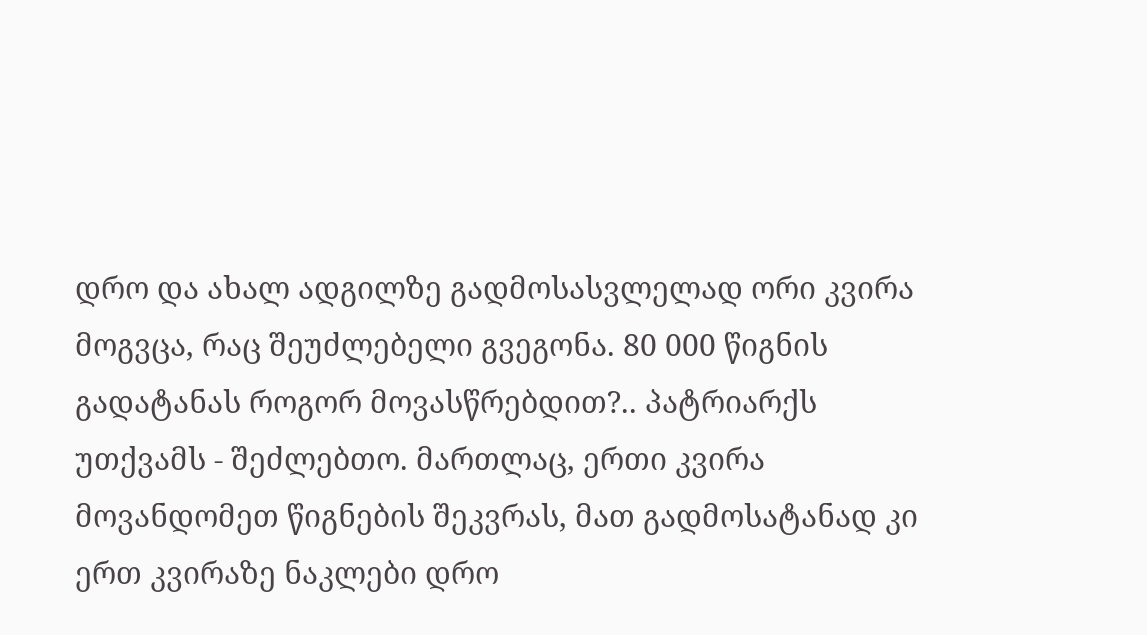დრო და ახალ ადგილზე გადმოსასვლელად ორი კვირა მოგვცა, რაც შეუძლებელი გვეგონა. 80 000 წიგნის გადატანას როგორ მოვასწრებდით?.. პატრიარქს უთქვამს - შეძლებთო. მართლაც, ერთი კვირა მოვანდომეთ წიგნების შეკვრას, მათ გადმოსატანად კი ერთ კვირაზე ნაკლები დრო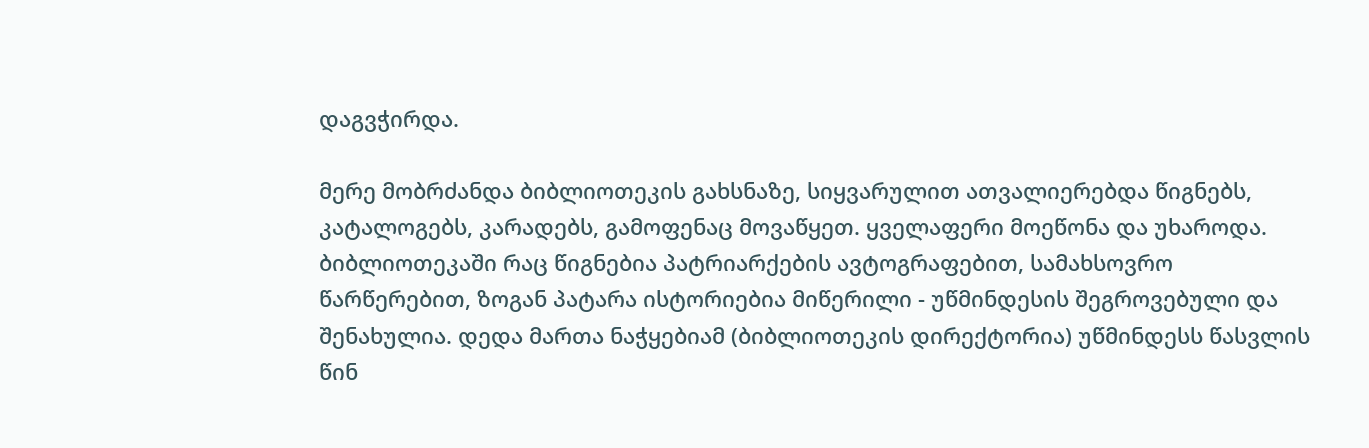დაგვჭირდა.

მერე მობრძანდა ბიბლიოთეკის გახსნაზე, სიყვარულით ათვალიერებდა წიგნებს, კატალოგებს, კარადებს, გამოფენაც მოვაწყეთ. ყველაფერი მოეწონა და უხაროდა. ბიბლიოთეკაში რაც წიგნებია პატრიარქების ავტოგრაფებით, სამახსოვრო წარწერებით, ზოგან პატარა ისტორიებია მიწერილი - უწმინდესის შეგროვებული და შენახულია. დედა მართა ნაჭყებიამ (ბიბლიოთეკის დირექტორია) უწმინდესს წასვლის წინ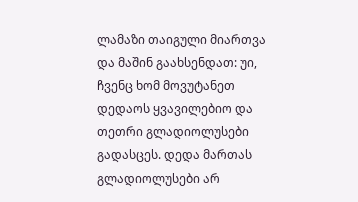ლამაზი თაიგული მიართვა და მაშინ გაახსენდათ: უი, ჩვენც ხომ მოვუტანეთ დედაოს ყვავილებიო და თეთრი გლადიოლუსები გადასცეს. დედა მართას გლადიოლუსები არ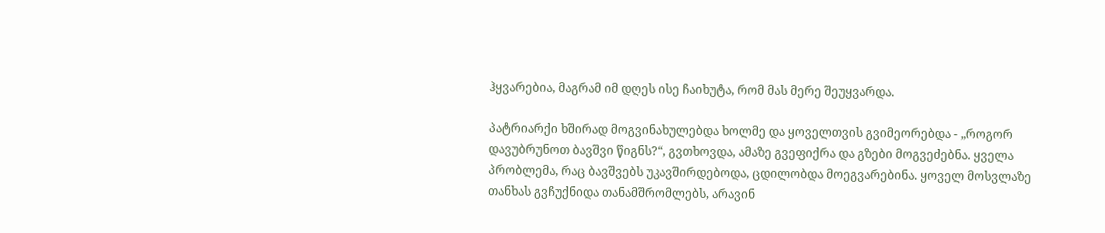ჰყვარებია, მაგრამ იმ დღეს ისე ჩაიხუტა, რომ მას მერე შეუყვარდა.

პატრიარქი ხშირად მოგვინახულებდა ხოლმე და ყოველთვის გვიმეორებდა - „როგორ დავუბრუნოთ ბავშვი წიგნს?“, გვთხოვდა, ამაზე გვეფიქრა და გზები მოგვეძებნა. ყველა პრობლემა, რაც ბავშვებს უკავშირდებოდა, ცდილობდა მოეგვარებინა. ყოველ მოსვლაზე თანხას გვჩუქნიდა თანამშრომლებს, არავინ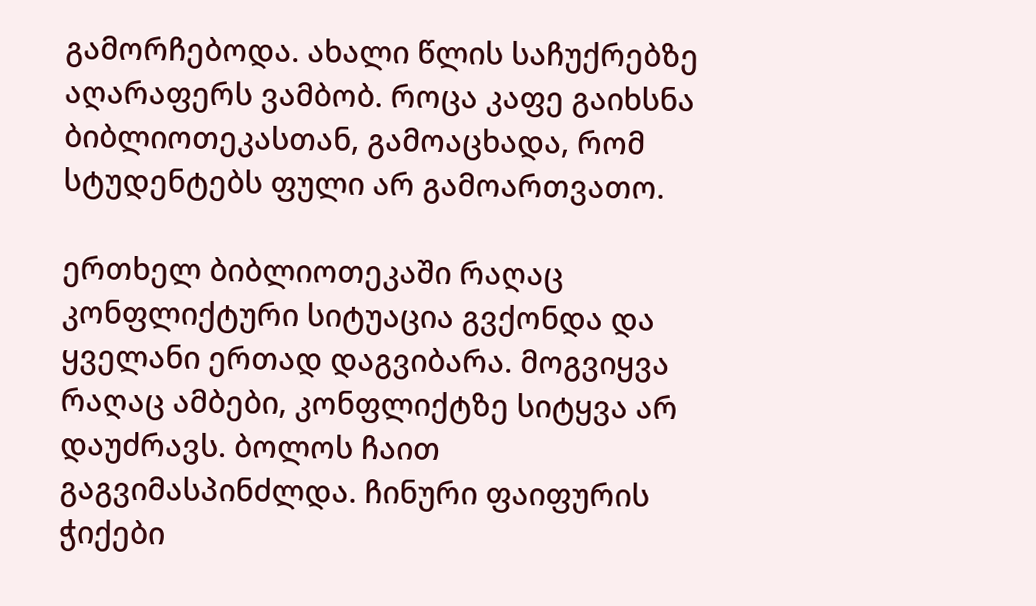გამორჩებოდა. ახალი წლის საჩუქრებზე აღარაფერს ვამბობ. როცა კაფე გაიხსნა ბიბლიოთეკასთან, გამოაცხადა, რომ სტუდენტებს ფული არ გამოართვათო.

ერთხელ ბიბლიოთეკაში რაღაც კონფლიქტური სიტუაცია გვქონდა და ყველანი ერთად დაგვიბარა. მოგვიყვა რაღაც ამბები, კონფლიქტზე სიტყვა არ დაუძრავს. ბოლოს ჩაით გაგვიმასპინძლდა. ჩინური ფაიფურის ჭიქები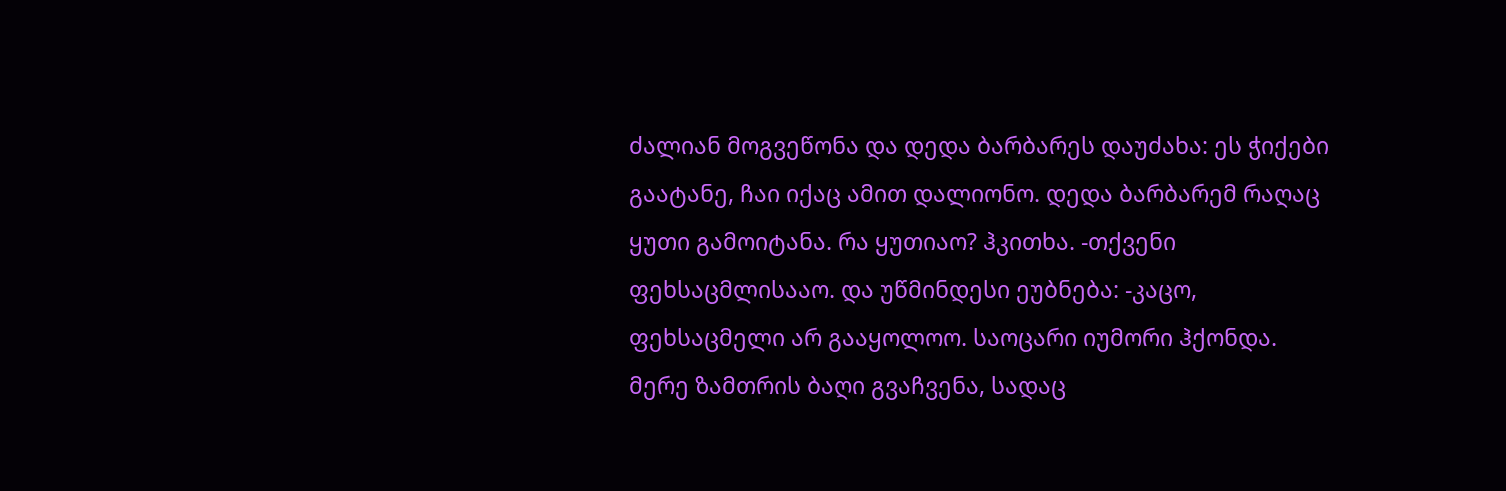ძალიან მოგვეწონა და დედა ბარბარეს დაუძახა: ეს ჭიქები გაატანე, ჩაი იქაც ამით დალიონო. დედა ბარბარემ რაღაც ყუთი გამოიტანა. რა ყუთიაო? ჰკითხა. -თქვენი ფეხსაცმლისააო. და უწმინდესი ეუბნება: -კაცო, ფეხსაცმელი არ გააყოლოო. საოცარი იუმორი ჰქონდა. მერე ზამთრის ბაღი გვაჩვენა, სადაც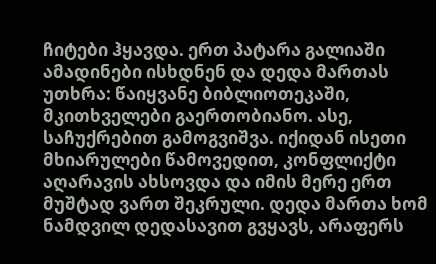ჩიტები ჰყავდა. ერთ პატარა გალიაში ამადინები ისხდნენ და დედა მართას უთხრა: წაიყვანე ბიბლიოთეკაში, მკითხველები გაერთობიანო. ასე, საჩუქრებით გამოგვიშვა. იქიდან ისეთი მხიარულები წამოვედით, კონფლიქტი აღარავის ახსოვდა და იმის მერე ერთ მუშტად ვართ შეკრული. დედა მართა ხომ ნამდვილ დედასავით გვყავს, არაფერს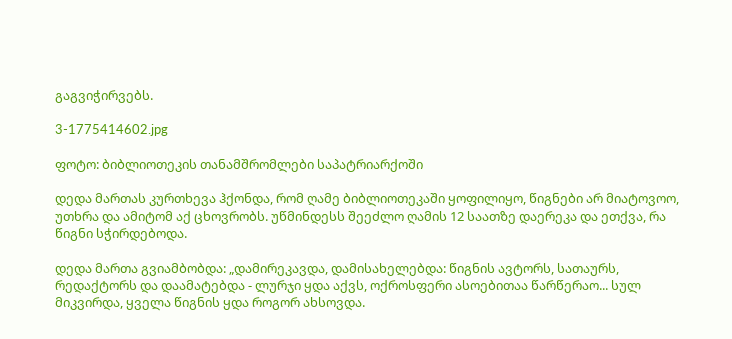გაგვიჭირვებს.

3-1775414602.jpg

ფოტო: ბიბლიოთეკის თანამშრომლები საპატრიარქოში

დედა მართას კურთხევა ჰქონდა, რომ ღამე ბიბლიოთეკაში ყოფილიყო, წიგნები არ მიატოვოო, უთხრა და ამიტომ აქ ცხოვრობს. უწმინდესს შეეძლო ღამის 12 საათზე დაერეკა და ეთქვა, რა წიგნი სჭირდებოდა.

დედა მართა გვიამბობდა: „დამირეკავდა, დამისახელებდა: წიგნის ავტორს, სათაურს, რედაქტორს და დაამატებდა - ლურჯი ყდა აქვს, ოქროსფერი ასოებითაა წარწერაო... სულ მიკვირდა, ყველა წიგნის ყდა როგორ ახსოვდა.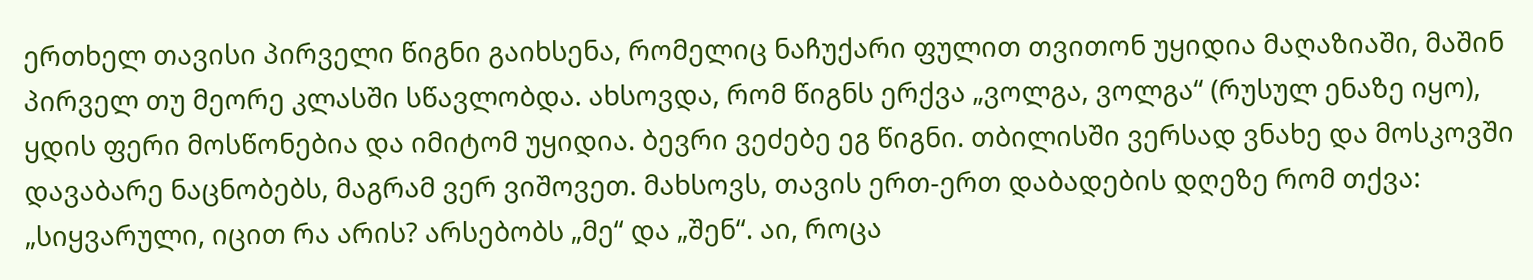ერთხელ თავისი პირველი წიგნი გაიხსენა, რომელიც ნაჩუქარი ფულით თვითონ უყიდია მაღაზიაში, მაშინ პირველ თუ მეორე კლასში სწავლობდა. ახსოვდა, რომ წიგნს ერქვა „ვოლგა, ვოლგა“ (რუსულ ენაზე იყო), ყდის ფერი მოსწონებია და იმიტომ უყიდია. ბევრი ვეძებე ეგ წიგნი. თბილისში ვერსად ვნახე და მოსკოვში დავაბარე ნაცნობებს, მაგრამ ვერ ვიშოვეთ. მახსოვს, თავის ერთ-ერთ დაბადების დღეზე რომ თქვა: „სიყვარული, იცით რა არის? არსებობს „მე“ და „შენ“. აი, როცა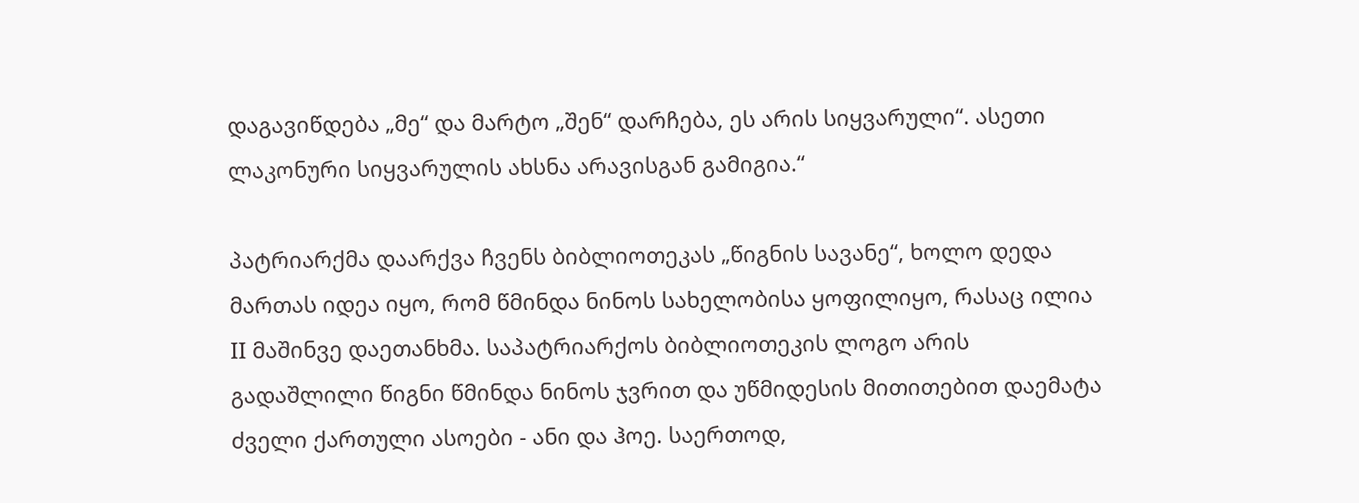დაგავიწდება „მე“ და მარტო „შენ“ დარჩება, ეს არის სიყვარული“. ასეთი ლაკონური სიყვარულის ახსნა არავისგან გამიგია.“

პატრიარქმა დაარქვა ჩვენს ბიბლიოთეკას „წიგნის სავანე“, ხოლო დედა მართას იდეა იყო, რომ წმინდა ნინოს სახელობისა ყოფილიყო, რასაც ილია II მაშინვე დაეთანხმა. საპატრიარქოს ბიბლიოთეკის ლოგო არის გადაშლილი წიგნი წმინდა ნინოს ჯვრით და უწმიდესის მითითებით დაემატა ძველი ქართული ასოები - ანი და ჰოე. საერთოდ,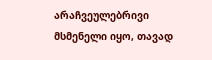არაჩვეულებრივი მსმენელი იყო, თავად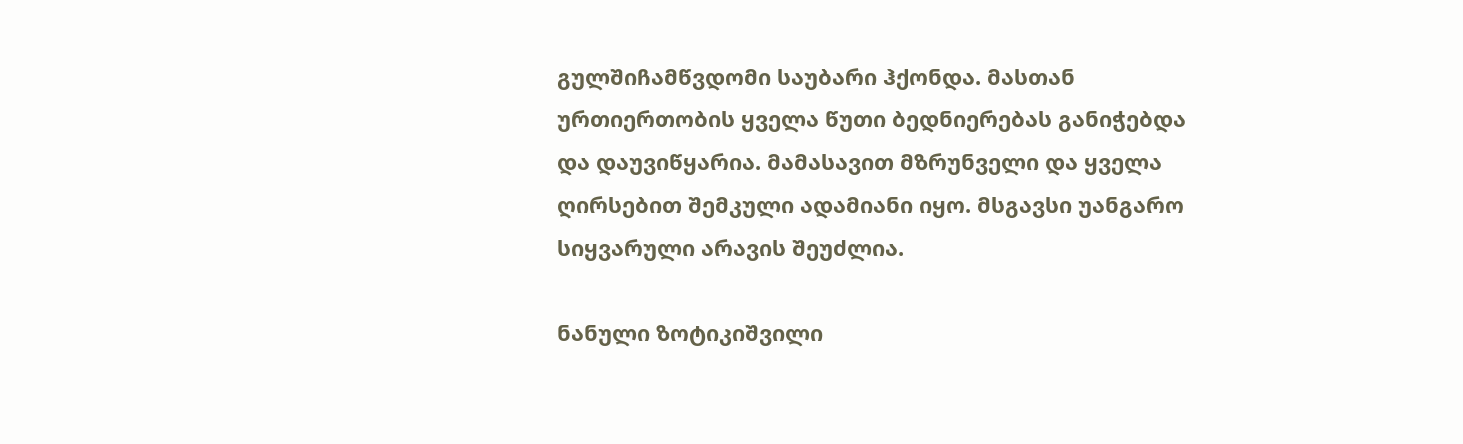გულშიჩამწვდომი საუბარი ჰქონდა. მასთან ურთიერთობის ყველა წუთი ბედნიერებას განიჭებდა და დაუვიწყარია. მამასავით მზრუნველი და ყველა ღირსებით შემკული ადამიანი იყო. მსგავსი უანგარო სიყვარული არავის შეუძლია.

ნანული ზოტიკიშვილი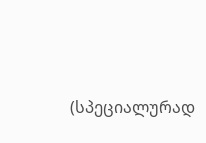(სპეციალურად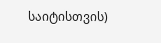საიტისთვის)